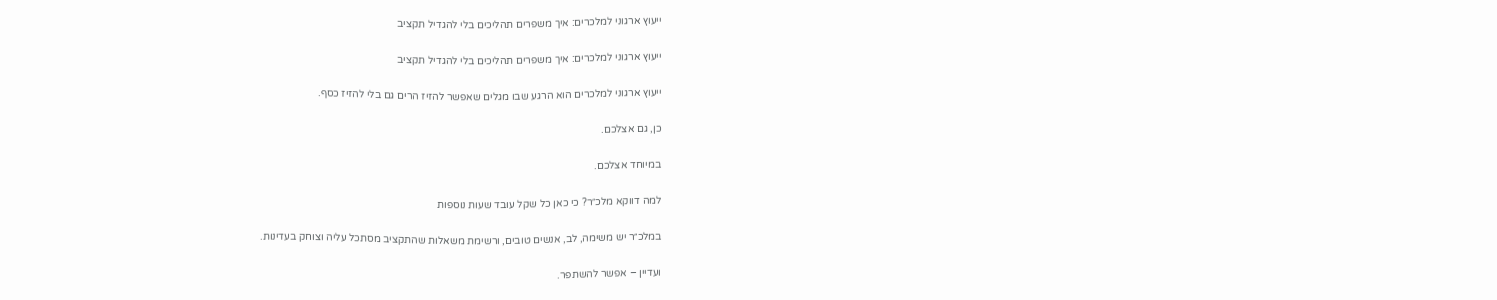ייעוץ ארגוני למלכרים: איך משפרים תהליכים בלי להגדיל תקציב

ייעוץ ארגוני למלכרים: איך משפרים תהליכים בלי להגדיל תקציב

ייעוץ ארגוני למלכרים הוא הרגע שבו מגלים שאפשר להזיז הרים גם בלי להזיז כסף.

כן, גם אצלכם.

במיוחד אצלכם.

למה דווקא מלכ״ר? כי כאן כל שקל עובד שעות נוספות

במלכ״ר יש משימה, לב, אנשים טובים, ורשימת משאלות שהתקציב מסתכל עליה וצוחק בעדינות.

ועדיין – אפשר להשתפר.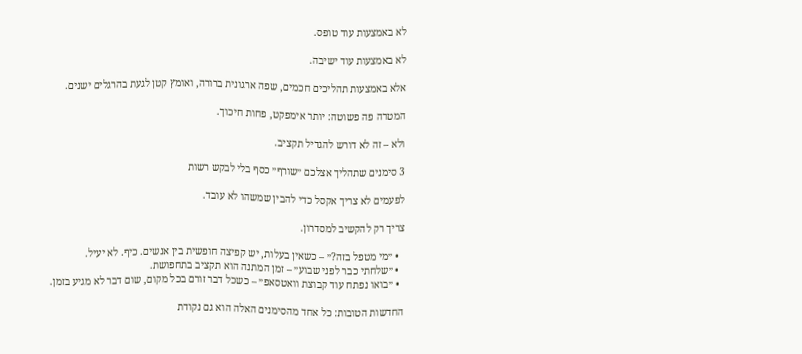לא באמצעות עוד טופס.

לא באמצעות עוד ישיבה.

אלא באמצעות תהליכים חכמים, שפה ארגונית ברורה, ואומץ קטן לגעת בהרגלים ישנים.

המטרה פה פשוטה: יותר אימפקט, פחות חיכוך.

ולא – זה לא דורש להגדיל תקציב.

3 סימנים שתהליך אצלכם ״שורף״ כסף בלי לבקש רשות

לפעמים לא צריך אקסל כדי להבין שמשהו לא עובד.

צריך רק להקשיב למסדרון.

  • ״מי מטפל בזה?״ – כשאין בעלות, יש קפיצה חופשית בין אנשים. כיף. לא יעיל.
  • ״שלחתי כבר לפני שבוע״ – זמן המתנה הוא תקציב בתחפושת.
  • ״בואו נפתח עוד קבוצת וואטסאפ״ – כשכל דבר זורם בכל מקום, שום דבר לא מגיע בזמן.

החדשות הטובות: כל אחד מהסימנים האלה הוא גם נקודת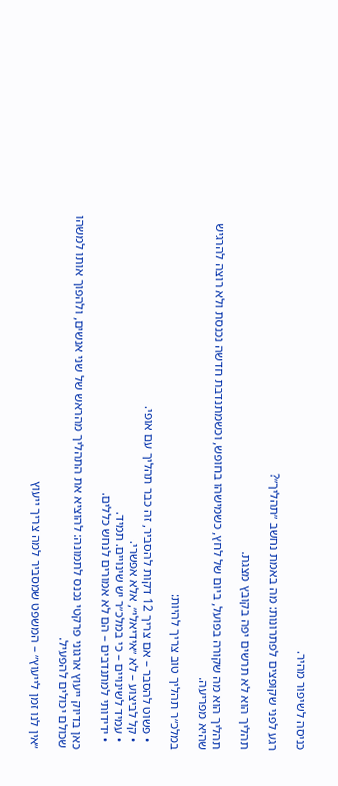כניסה לשיפור מהיר.

רגע לפני שקופצים לפתרונות: מה באמת נחשב ״תהליך״?

תהליך הוא לא תרשים יפה בקובץ מצגת.

תהליך הוא מה שקורה בפועל, ביום של לחץ, כשמישהו בחופש, וכשמתנדבת חדשה נכנסת ולא רוצה להרגיש שהיא מפריעה.

במלכ״ר תהליך טוב צריך להיות:

  • פשוט להסבר – אם צריך 12 דקות להסביר, זה כבר תהליך עם אופי.
  • קל לביצוע – לא ״אידיאלי״, אלא אפשרי.
  • עמיד לשינויים – כי במלכ״ר יש שינויים. תמיד.
  • ידידותי למתנדבים – הם לא אמורים לנחש כללים.

כאן בדיוק ייעוץ ארגוני פרקטי נכנס לתמונה: להוציא את התהליך מהראש של שני אנשים, ולהפוך אותו למשהו שכולם יכולים להפעיל.

״אין לנו זמן לייעוץ״ – המשפט שמסביר למה צריך ייעוץ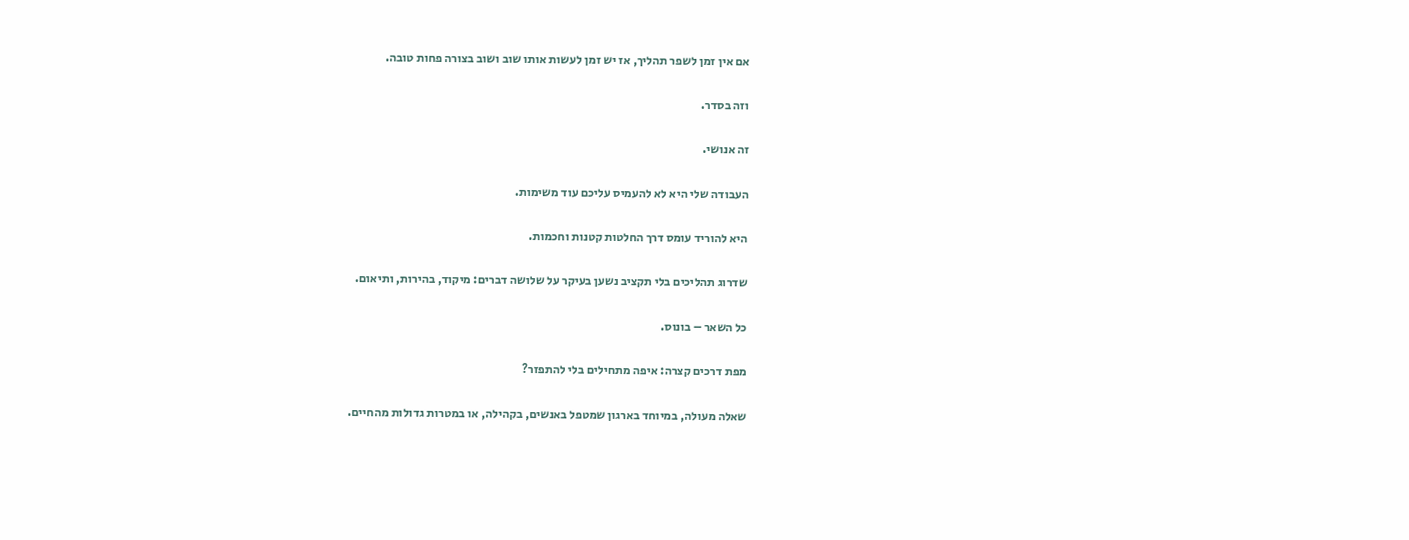אם אין זמן לשפר תהליך, אז יש זמן לעשות אותו שוב ושוב בצורה פחות טובה.

וזה בסדר.

זה אנושי.

העבודה שלי היא לא להעמיס עליכם עוד משימות.

היא להוריד עומס דרך החלטות קטנות וחכמות.

שדרוג תהליכים בלי תקציב נשען בעיקר על שלושה דברים: מיקוד, בהירות, ותיאום.

כל השאר – בונוס.

מפת דרכים קצרה: איפה מתחילים בלי להתפזר?

שאלה מעולה, במיוחד בארגון שמטפל באנשים, בקהילה, או במטרות גדולות מהחיים.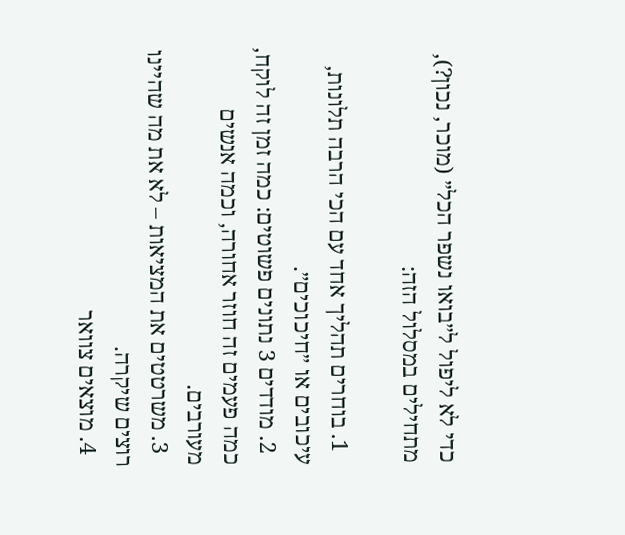כדי לא ליפול ל״בואו נשפר הכל״ (מוכר, נכון?), מתחילים במסלול הזה:

  1. בוחרים תהליך אחד עם הכי הרבה תלונות, עיכובים או ״חיכוכים״.
  2. מודדים 3 נתונים פשוטים: כמה זמן זה לוקח, כמה פעמים זה חוזר אחורה, וכמה אנשים מעורבים.
  3. משרטטים את המציאות – לא את מה שהיינו רוצים שיקרה.
  4. מוצאים צוואר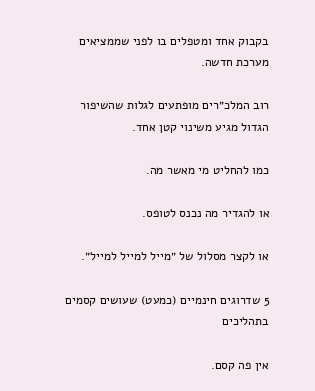בקבוק אחד ומטפלים בו לפני שממציאים מערכת חדשה.

רוב המלכ״רים מופתעים לגלות שהשיפור הגדול מגיע משינוי קטן אחד.

כמו להחליט מי מאשר מה.

או להגדיר מה נכנס לטופס.

או לקצר מסלול של ״מייל למייל למייל״.

5 שדרוגים חינמיים (כמעט) שעושים קסמים בתהליכים

אין פה קסם.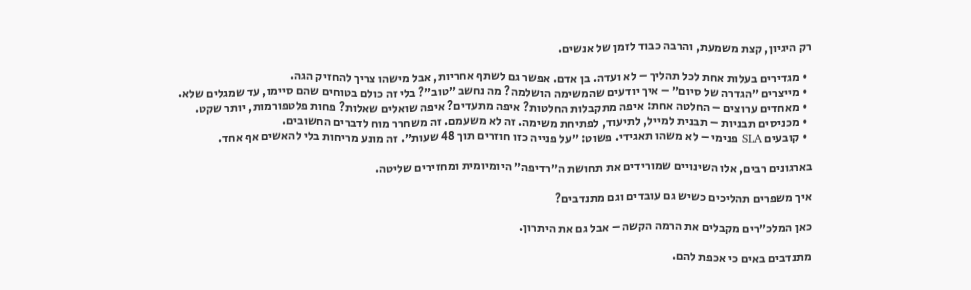רק היגיון, קצת משמעת, והרבה כבוד לזמן של אנשים.

  • מגדירים בעלות אחת לכל תהליך – לא ועדה. בן אדם. אפשר גם לשתף אחריות, אבל מישהו צריך להחזיק הגה.
  • מייצרים ״הגדרה של סיום״ – איך יודעים שהמשימה הושלמה? מה נחשב ״טוב״? בלי זה כולם בטוחים שהם סיימו, עד שמגלים שלא.
  • מאחדים ערוצים – החלטה אחת: איפה מתקבלות החלטות? איפה מתעדים? איפה שואלים שאלות? פחות פלטפורמות, יותר שקט.
  • מכניסים תבניות – תבנית למייל, לתיעוד, לפתיחת משימה. זה לא משעמם. זה משחרר מוח לדברים החשובים.
  • קובעים SLA פנימי – לא משהו תאגידי. פשוט: ״על פנייה כזו חוזרים תוך 48 שעות״. זה מונע מריחות בלי להאשים אף אחד.

בארגונים רבים, אלו השינויים שמורידים את תחושת ה״רדיפה״ היומיומית ומחזירים שליטה.

איך משפרים תהליכים כשיש גם עובדים וגם מתנדבים?

כאן המלכ״רים מקבלים את הרמה הקשה – אבל גם את היתרון.

מתנדבים באים כי אכפת להם.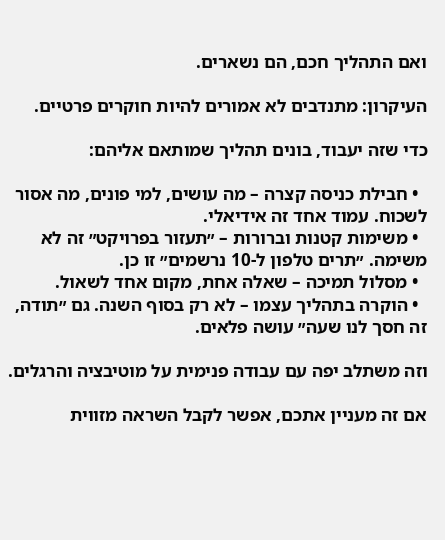ואם התהליך חכם, הם נשארים.

העיקרון: מתנדבים לא אמורים להיות חוקרים פרטיים.

כדי שזה יעבוד, בונים תהליך שמותאם אליהם:

  • חבילת כניסה קצרה – מה עושים, למי פונים, מה אסור לשכוח. עמוד אחד זה אידיאלי.
  • משימות קטנות וברורות – ״תעזור בפרויקט״ זה לא משימה. ״תרים טלפון ל-10 נרשמים״ זו כן.
  • מסלול תמיכה – שאלה אחת, מקום אחד לשאול.
  • הוקרה בתהליך עצמו – לא רק בסוף השנה. גם ״תודה, זה חסך לנו שעה״ עושה פלאים.

וזה משתלב יפה עם עבודה פנימית על מוטיבציה והרגלים.

אם זה מעניין אתכם, אפשר לקבל השראה מזווית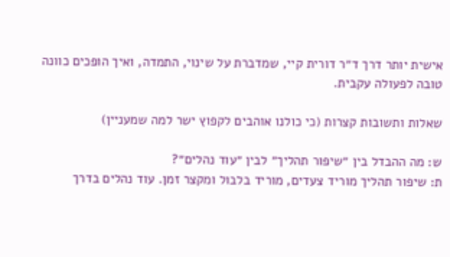אישית יותר דרך ד״ר דורית קיי, שמדברת על שינוי, התמדה, ואיך הופכים כוונה טובה לפעולה עקבית.

שאלות ותשובות קצרות (כי כולנו אוהבים לקפוץ ישר למה שמעניין)

ש: מה ההבדל בין ״שיפור תהליך״ לבין ״עוד נהלים״?
ת: שיפור תהליך מוריד צעדים, מוריד בלבול ומקצר זמן. עוד נהלים בדרך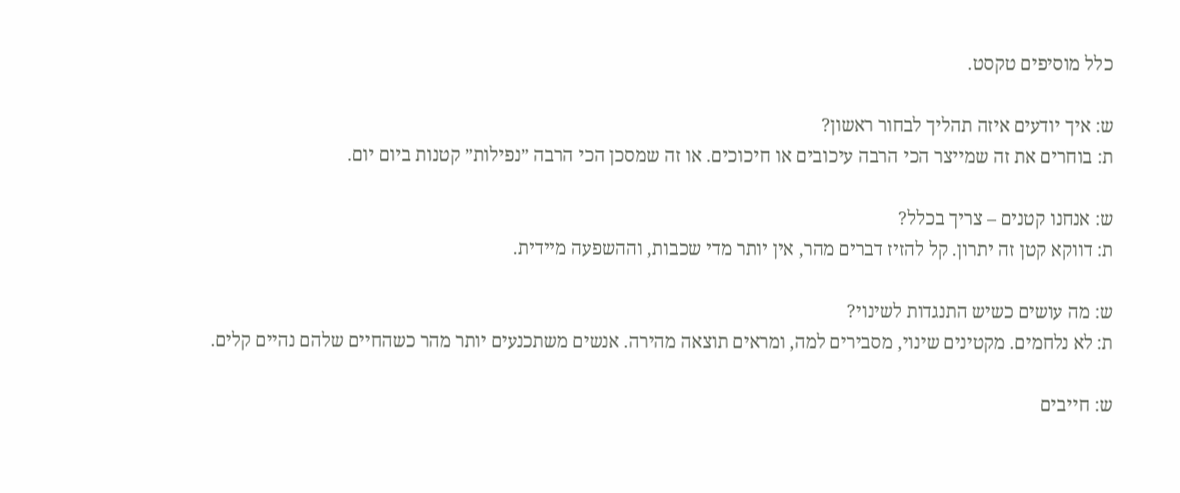כלל מוסיפים טקסט.

ש: איך יודעים איזה תהליך לבחור ראשון?
ת: בוחרים את זה שמייצר הכי הרבה עיכובים או חיכוכים. או זה שמסכן הכי הרבה ״נפילות״ קטנות ביום יום.

ש: אנחנו קטנים – צריך בכלל?
ת: דווקא קטן זה יתרון. קל להזיז דברים מהר, אין יותר מדי שכבות, וההשפעה מיידית.

ש: מה עושים כשיש התנגדות לשינוי?
ת: לא נלחמים. מקטינים שינוי, מסבירים למה, ומראים תוצאה מהירה. אנשים משתכנעים יותר מהר כשהחיים שלהם נהיים קלים.

ש: חייבים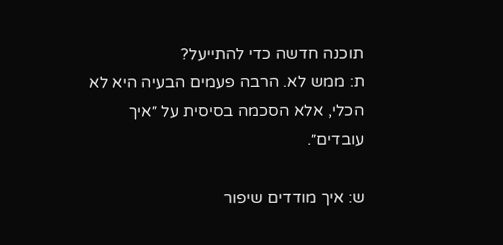תוכנה חדשה כדי להתייעל?
ת: ממש לא. הרבה פעמים הבעיה היא לא הכלי, אלא הסכמה בסיסית על ״איך עובדים״.

ש: איך מודדים שיפור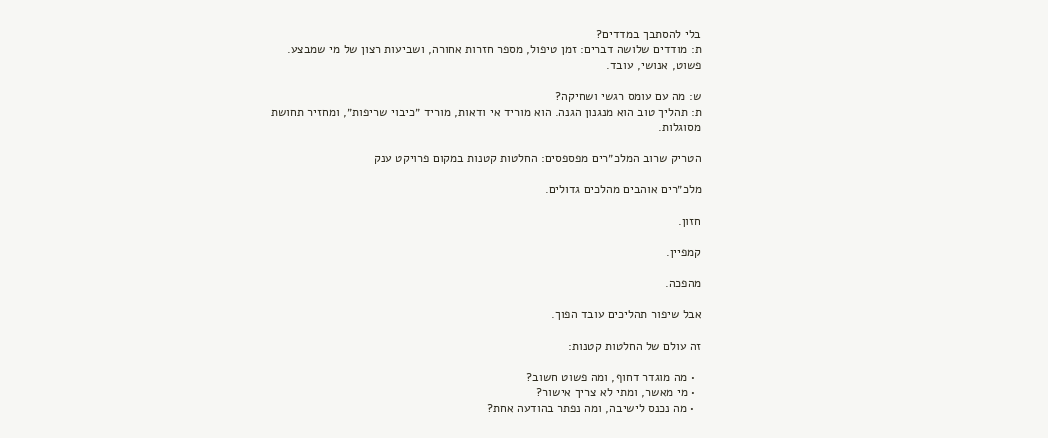בלי להסתבך במדדים?
ת: מודדים שלושה דברים: זמן טיפול, מספר חזרות אחורה, ושביעות רצון של מי שמבצע. פשוט, אנושי, עובד.

ש: מה עם עומס רגשי ושחיקה?
ת: תהליך טוב הוא מנגנון הגנה. הוא מוריד אי ודאות, מוריד ״כיבוי שריפות״, ומחזיר תחושת מסוגלות.

הטריק שרוב המלכ״רים מפספסים: החלטות קטנות במקום פרויקט ענק

מלכ״רים אוהבים מהלכים גדולים.

חזון.

קמפיין.

מהפכה.

אבל שיפור תהליכים עובד הפוך.

זה עולם של החלטות קטנות:

  • מה מוגדר דחוף, ומה פשוט חשוב?
  • מי מאשר, ומתי לא צריך אישור?
  • מה נכנס לישיבה, ומה נפתר בהודעה אחת?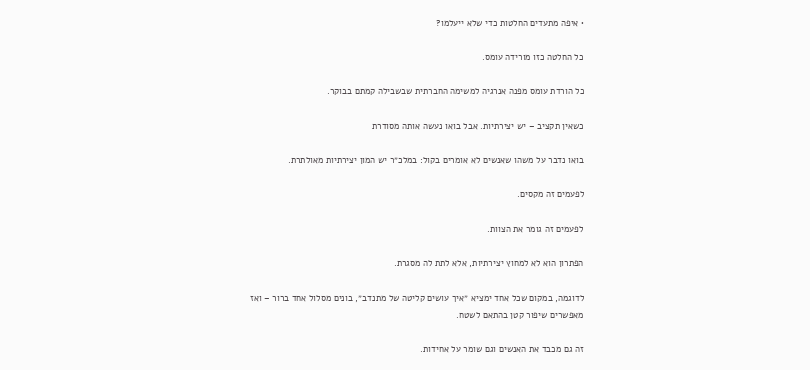• איפה מתעדים החלטות כדי שלא ייעלמו?

כל החלטה כזו מורידה עומס.

כל הורדת עומס מפנה אנרגיה למשימה החברתית שבשבילה קמתם בבוקר.

כשאין תקציב – יש יצירתיות. אבל בואו נעשה אותה מסודרת

בואו נדבר על משהו שאנשים לא אומרים בקול: במלכ״ר יש המון יצירתיות מאולתרת.

לפעמים זה מקסים.

לפעמים זה גומר את הצוות.

הפתרון הוא לא למחוץ יצירתיות, אלא לתת לה מסגרת.

לדוגמה, במקום שכל אחד ימציא ״איך עושים קליטה של מתנדב״, בונים מסלול אחד ברור – ואז מאפשרים שיפור קטן בהתאם לשטח.

זה גם מכבד את האנשים וגם שומר על אחידות.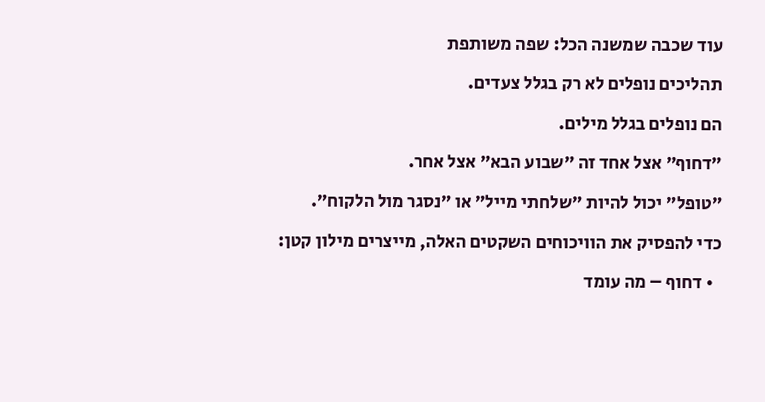עוד שכבה שמשנה הכל: שפה משותפת

תהליכים נופלים לא רק בגלל צעדים.

הם נופלים בגלל מילים.

״דחוף״ אצל אחד זה ״שבוע הבא״ אצל אחר.

״טופל״ יכול להיות ״שלחתי מייל״ או ״נסגר מול הלקוח״.

כדי להפסיק את הוויכוחים השקטים האלה, מייצרים מילון קטן:

  • דחוף – מה עומד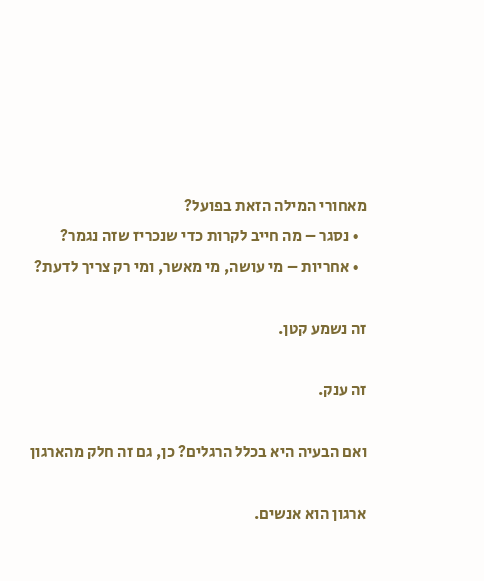מאחורי המילה הזאת בפועל?
  • נסגר – מה חייב לקרות כדי שנכריז שזה נגמר?
  • אחריות – מי עושה, מי מאשר, ומי רק צריך לדעת?

זה נשמע קטן.

זה ענק.

ואם הבעיה היא בכלל הרגלים? כן, גם זה חלק מהארגון

ארגון הוא אנשים.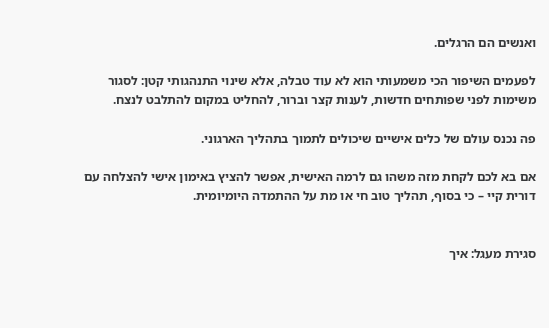ואנשים הם הרגלים.

לפעמים השיפור הכי משמעותי הוא לא עוד טבלה, אלא שינוי התנהגותי קטן: לסגור משימות לפני שפותחים חדשות, לענות קצר וברור, להחליט במקום להתלבט לנצח.

פה נכנס עולם של כלים אישיים שיכולים לתמוך בתהליך הארגוני.

אם בא לכם לקחת מזה משהו גם לרמה האישית, אפשר להציץ באימון אישי להצלחה עם דורית קיי – כי בסוף, תהליך טוב חי או מת על ההתמדה היומיומית.


סגירת מעגל: איך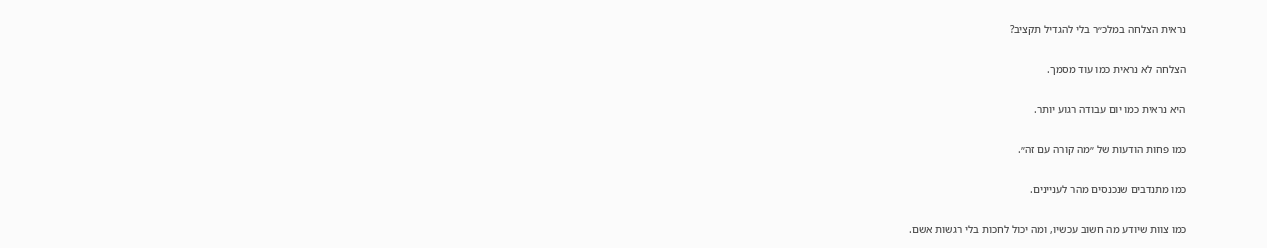נראית הצלחה במלכ״ר בלי להגדיל תקציב?

הצלחה לא נראית כמו עוד מסמך.

היא נראית כמו יום עבודה רגוע יותר.

כמו פחות הודעות של ״מה קורה עם זה״.

כמו מתנדבים שנכנסים מהר לעניינים.

כמו צוות שיודע מה חשוב עכשיו, ומה יכול לחכות בלי רגשות אשם.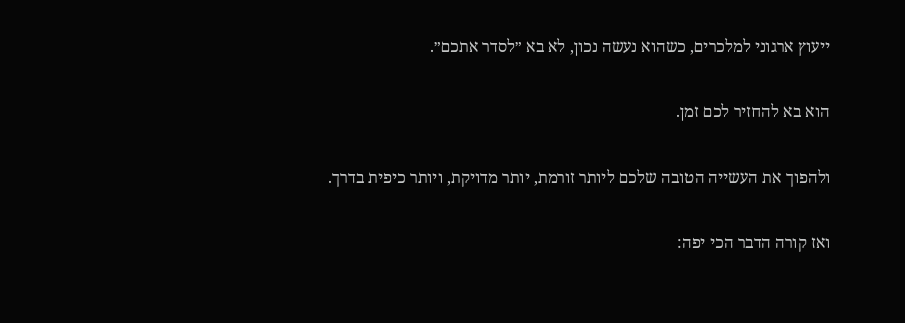ייעוץ ארגוני למלכרים, כשהוא נעשה נכון, לא בא ״לסדר אתכם״.

הוא בא להחזיר לכם זמן.

ולהפוך את העשייה הטובה שלכם ליותר זורמת, יותר מדויקת, ויותר כיפית בדרך.

ואז קורה הדבר הכי יפה: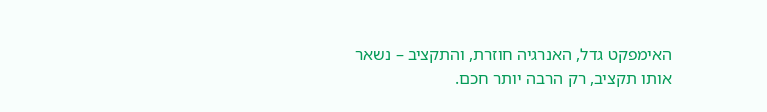האימפקט גדל, האנרגיה חוזרת, והתקציב – נשאר אותו תקציב, רק הרבה יותר חכם.